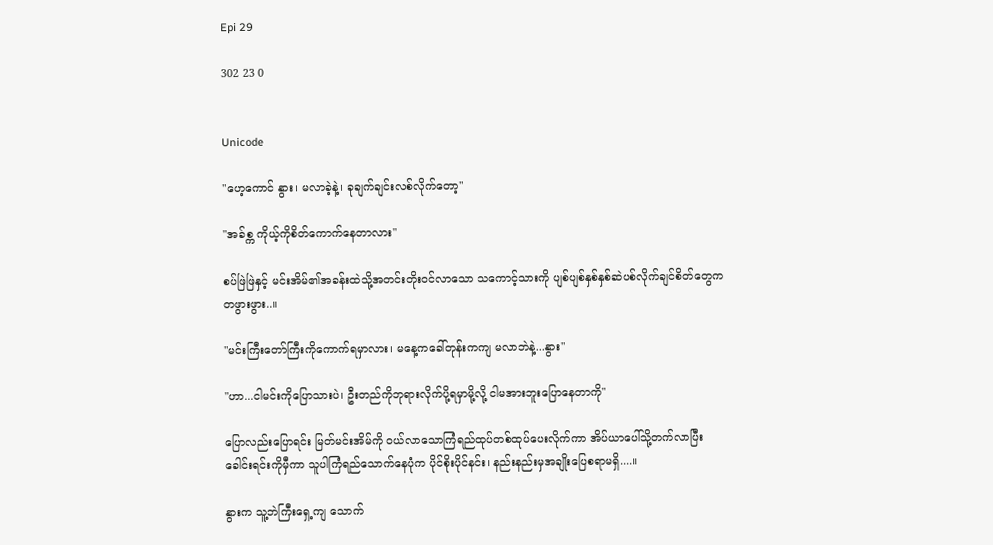Epi 29

302 23 0


Unicode

"ဟေ့ကောင် နွား၊ မလာခဲ့နဲ့၊ ခုချက်ချင်းလစ်လိုက်တော့"

"အခ်စ္က ကိုယ့်ကိုစိတ်ကောက်နေတာလား"

စပ်ဖြဲဖြဲနှင့် မင်းအိမ်၏အခန်းထဲသို့အတင်းတိုးဝင်လာသော သကောင့်သားကို ပျစ်ပျစ်နှစ်နှစ်ဆဲပစ်လိုက်ချင်စိတ်တွေကတဖွားဖွား..။

"မင်းကြီးတော်ကြီးကိုကောက်ရမှာလား၊ မနေ့ကခေါ်တုန်းကကျ မလာဘဲနဲ့...နွား"

"ဟာ...ငါမင်းကိုပြောသားပဲ၊ ဦးတည်ကိုဘုရားလိုက်ပို့ရမှာမို့လို့ ငါမအားဘူးပြောနေတာကို"

ပြောလည်းပြောရင်း မြတ်မင်းအိမ်ကို ဝယ်လာသောကြံရည်ထုပ်တစ်ထုပ်ပေးလိုက်ကာ အိပ်ယာပေါ်သို့တက်လာပြီး ခေါင်းရင်းကိုမှီကာ သူပါကြံရည်သောက်နေပုံက ပိုင်စိုးပိုင်နင်း၊ နည်းနည်းမှအချိုးပြေစရာမရှိ....။

နွားက သူ့ဘဲကြီးရှေ့ကျ သောက်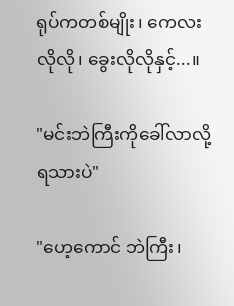ရုပ်ကတစ်မျိုး၊ ကေလးလိုလို၊ ခွေးလိုလိုနှင့်...။

"မင်းဘဲကြီးကိုခေါ်လာလို့ရသားပဲ"

"ဟေ့ကောင် ဘဲကြီး၊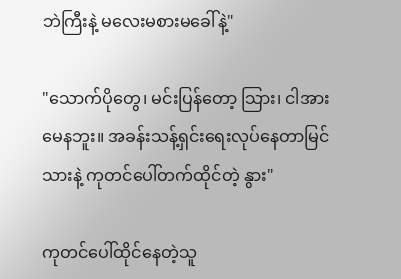ဘဲကြီးနဲ့ မလေးမစားမခေါ်နဲ့"

"သောက်ပိုတွေ၊ မင်းပြန်တော့ သြား၊ ငါအားမေနဘူး။ အခန်းသန့်ရှင်းရေးလုပ်နေတာမြင်သားနဲ့ ကုတင်ပေါ်တက်ထိုင်တဲ့ နွား"

ကုတင်ပေါ်ထိုင်နေတဲ့သူ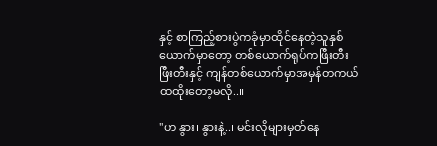နှင့် စာကြည့်စားပွဲကခုံမှာထိုင်နေတဲ့သူနှစ်ယောက်မှာတော့ တစ်ယောက်ရုပ်ကဖြီးတီးဖြီးတီးနှင့် ကျန်တစ်ယောက်မှာအမှန်တကယ်ထထိုးတော့မလို..။

"ဟ နွား၊ နွားနဲ့..၊ မင်းလိုများမှတ်နေ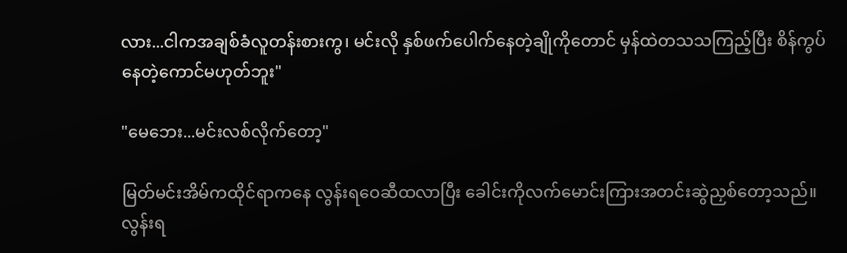လား...ငါကအချစ်ခံလူတန်းစားကွ၊ မင်းလို နှစ်ဖက်ပေါက်နေတဲ့ချိုကိုတောင် မှန်ထဲတသသကြည့်ပြီး စိန်ကွပ်နေတဲ့ကောင်မဟုတ်ဘူး"

"မေဘေး...မင်းလစ်လိုက်တော့"

မြတ်မင်းအိမ်ကထိုင်ရာကနေ လွန်းရဝေဆီထလာပြီး ခေါင်းကိုလက်မောင်းကြားအတင်းဆွဲညှစ်တော့သည်။ လွန်းရ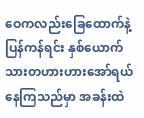ဝေကလည်းခြေထောက်နဲ့ ပြန်ကန်ရင်း နှစ်ယောက်သားတဟားဟားအော်ရယ်နေကြသည်မှာ အခန်းထဲ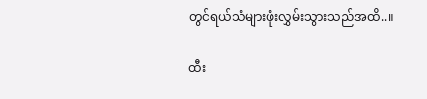တွင်ရယ်သံများဖုံးလွှမ်းသွားသည်အထိ..။

ထီး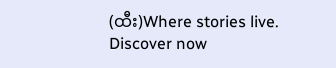(ထီး)Where stories live. Discover now